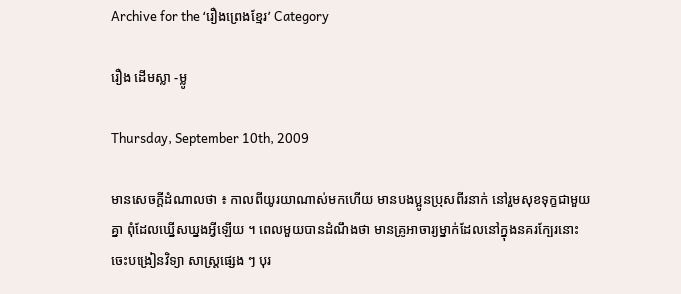Archive for the ‘រឿងព្រេងខ្មែរ’ Category

រឿង ដើមស្លា -ម្លូ

Thursday, September 10th, 2009

មានសេចក្ដីដំណាលថា ៖ កាលពីយូរយាណាស់មកហើយ មានបងប្អូនប្រុសពីរនាក់ នៅរួមសុខទុក្ខជាមួយគ្នា ពុំដែលឃ្នើសឃ្នងអ្វីឡើយ ។ ពេលមួយបានដំណឹងថា មានគ្រូអាចារ្យម្នាក់ដែលនៅក្នុងនគរក្បែរនោះចេះបង្រៀនវិទ្យា សាស្ត្រផ្សេង ៗ បុរ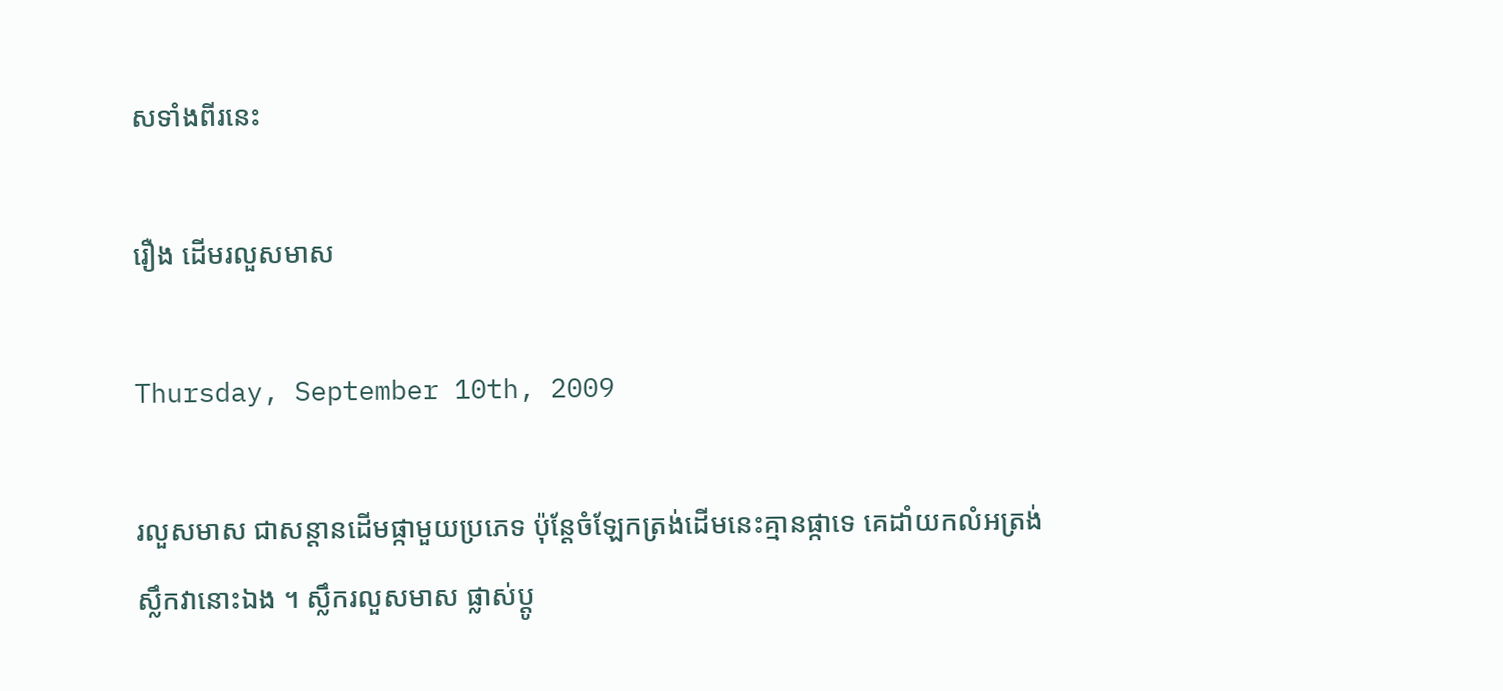សទាំងពីរនេះ

រឿង ដើមរលួសមាស

Thursday, September 10th, 2009

រលួសមាស ជាសន្ដានដើមផ្កាមួយប្រភេទ ប៉ុន្តែចំឡែកត្រង់ដើមនេះគ្មានផ្កាទេ គេដាំយកលំអត្រង់ស្លឹកវានោះឯង ។ ស្លឹករលួសមាស ផ្លាស់ប្ដូ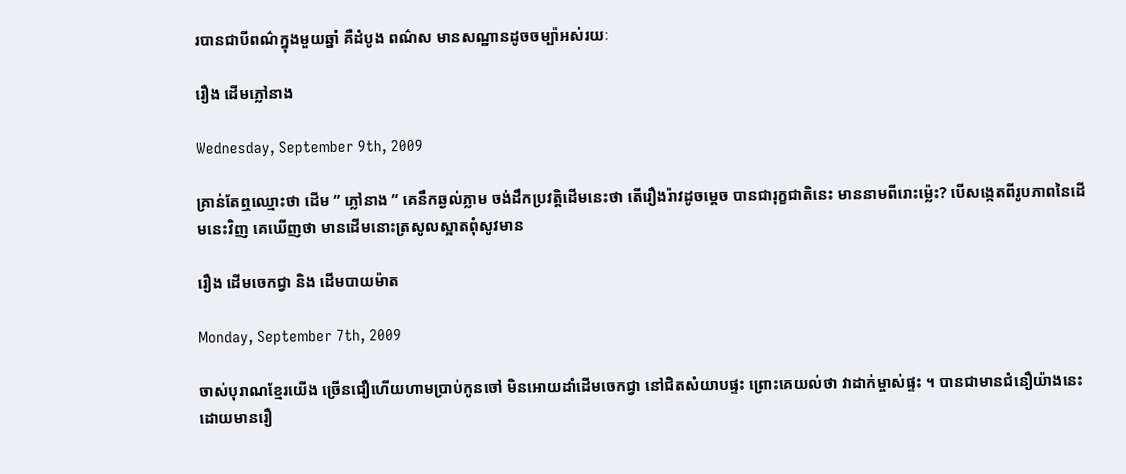របានជាបីពណ៌ក្នុងមួយឆ្នាំ គឺដំបូង ពណ៌ស មានសណ្ឋានដូចចម្ប៉ាអស់រយៈ

រឿង ដើមភ្លៅនាង

Wednesday, September 9th, 2009

គ្រាន់តែឮឈ្មោះថា ដើម ” ភ្លៅនាង ” គេនឹកឆ្ងល់ភ្លាម ចង់ដឹកប្រវត្តិដើមនេះថា តើរឿងរ៉ាវដូចម្ដេច បានជារុក្ខជាតិនេះ មាននាមពីរោះម្ល៉េះ? បើសង្កេតពីរូបភាពនៃដើមនេះវិញ គេឃើញថា មានដើមនោះត្រសូលស្អាតពុំសូវមាន

រឿង ដើមចេកជ្វា និង ដើមបាយម៉ាត

Monday, September 7th, 2009

ចាស់បុរាណខ្មែរយើង ច្រើនជឿហើយហាមប្រាប់កូនចៅ មិនអោយដាំដើមចេកជ្វា នៅជិតសំយាបផ្ទះ ព្រោះគេយល់ថា វាដាក់ម្ចាស់ផ្ទះ ។ បានជាមានជំនឿយ៉ាងនេះ ដោយមានរឿ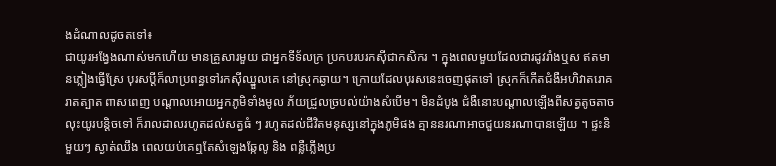ងដំណាលដូចតទៅ៖
ជាយូរអង្វែងណាស់មកហើយ មានគ្រួសារមួយ ជាអ្នកទីទ័លក្រ ប្រកបរបរកស៊ីជាកសិករ ។ ក្នុងពេលមួយដែលជារដូវរាំងឬស ឥតមានភ្លៀងធ្វើស្រែ បុរសប្ដីក៏លាប្រពន្ធទៅរកស៊ីឈ្នួលគេ នៅស្រុកឆ្ងាយ។ ក្រោយដែលបុរសនេះចេញផុតទៅ ស្រុកក៏កើតជំងឺអហិវាតរោគ រាតត្បាត ពាសពេញ បណ្ដាលអោយអ្នកភូមិទាំងមូល ភ័យជ្រួលច្របល់យ៉ាងសំបើម។ មិនដំបូង ជំងឺនោះបណ្ដាលឡើងពីសត្វតូចតាច លុះយូរបន្តិចទៅ ក៏រាលដាលរហូតដល់សត្វធំ ៗ រហូតដល់ជីវិតមនុស្សនៅក្នុងភូមិផង គ្មាននរណាអាចជួយនរណាបានឡើយ ។ ផ្ទះនិមួយៗ ស្ងាត់ឈឹង ពេលយប់គេឮតែសំឡេងឆ្កែលូ និង ពន្លឺភ្លើងប្រ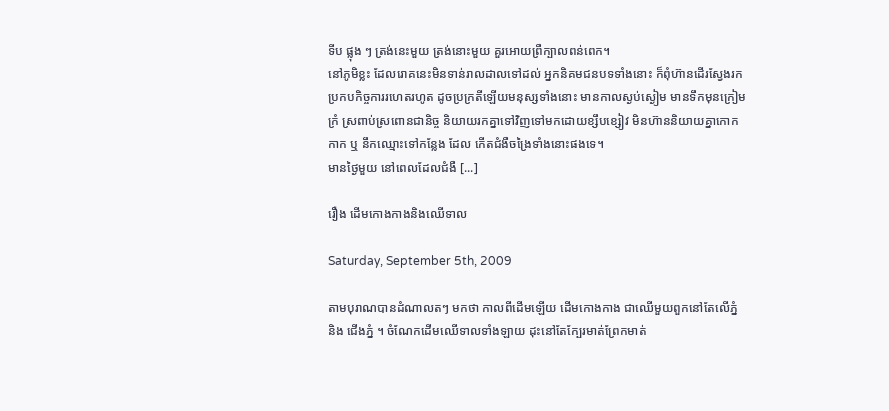ទីប ផ្លុង ៗ ត្រង់នេះមួយ ត្រង់នោះមួយ គួរអោយព្រឺក្បាលពន់ពេក។
នៅភូមិខ្លះ ដែលរោគនេះមិនទាន់រាលដាលទៅដល់ អ្នកនិគមជនបទទាំងនោះ ក៏ពុំហ៊ានដើរស្វែងរកប្រកបកិច្ចការរហេតរហូត ដូចប្រក្រតីឡើយមនុស្សទាំងនោះ មានកាលស្ងប់ស្ងៀម មានទឹកមុនក្រៀមក្រំ ស្រពាប់ស្រពោនជានិច្ច និយាយរកគ្នាទៅវិញទៅមកដោយខ្សឹបខ្សៀវ មិនហ៊ាននិយាយគ្នាកោកកាក ឬ នឹកឈ្មោះទៅកន្លែង ដែល កើតជំងឺចង្រៃទាំងនោះផងទេ។
មានថ្ងៃមួយ នៅពេលដែលជំងឺ [...]

រឿង ដើមកោងកាងនិងឈើទាល

Saturday, September 5th, 2009

តាមបុរាណបានដំណាលតៗ មកថា កាលពីដើមឡើយ ដើមកោងកាង ជាឈើមួយពួកនៅតែលើភ្នំ និង ជើងភ្នំ ។ ចំណែកដើមឈើទាលទាំងឡាយ ដុះនៅតែក្បែរមាត់ព្រែកមាត់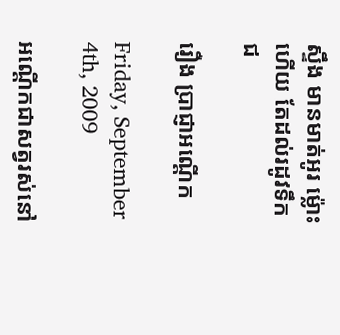ស្ទឹង មានមាត់អូរ ម្ល៉ោះហើយ តែដល់រដូវទឹកជ

រឿង ប្រាជ្ញាអណ្ដើក

Friday, September 4th, 2009

អណ្ដើកជាសត្វរស់នៅ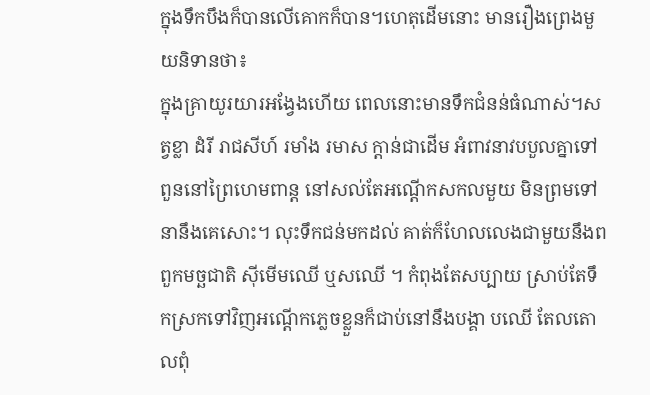ក្នុងទឹកបឹងក៏បានលើគោកក៏បាន។ហេតុដើមនោះ មានរឿងព្រេងមួយនិទានថា៖
ក្នុងគ្រាយូរយារអង្វែងហើយ ពេលនោះមានទឹកជំនន់ធំណាស់។សត្វខ្លា ដំរី រាជសីហ៍ រមាំង រមាស ក្ដាន់ជាដើម អំពាវនាវបបួលគ្នាទៅពួននៅព្រៃហេមពាន្ត នៅសល់តែអណ្ដើកសកលមួយ មិនព្រមទៅនានឹងគេសោះ។ លុះទឹកជន់មកដល់ គាត់ក៏ហែលលេងជាមួយនឹងពពួកមច្ឆជាតិ ស៊ីមើមឈើ ឬសឈើ ។ កំពុងតែសប្បាយ ស្រាប់តែទឹកស្រកទៅវិញអណ្ដើកភ្លេចខ្លួនក៏ជាប់នៅនឹងបង្គា បឈើ តែលតោលពុំ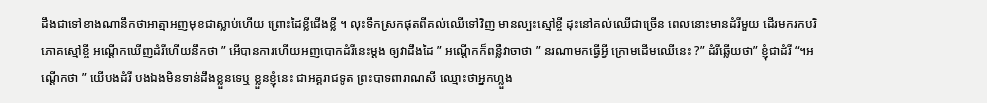ដឹងជាទៅខាងណានឹកថាអាត្មាអញមុខជាស្លាប់ហើយ ព្រោះដៃខ្លីជើងខ្លី ។ លុះទឹកស្រកផុតពីគល់ឈើទៅវិញ មានល្បះស្មៅខ្ចី ដុះនៅគល់ឈើជាច្រើន ពេលនោះមានដំរីមួយ ដើរមករកបរិភោគស្មៅខ្ចី អណ្ដើកឃើញដំរីហើយនឹកថា ” អើបានការហើយអញបោកដំរីនេះម្ដង ឲ្យវាដឹងដៃ ” អណ្ដើកក៏ពន្លឺវាចាថា ” នរណាមកធ្វើអ្វី ក្រោមដើមឈើនេះ ?” ដំរីឆ្លើយថា” ខ្ញុំជាដំរី “។អណ្ដើកថា ” យើបងដំរី បងឯងមិនទាន់ដឹងខ្លួនទេឬ ខ្លួនខ្ញុំនេះ ជាអគ្គរាជទូត ព្រះបាទពារាណសី ឈ្មោះថាអ្នកហ្លួង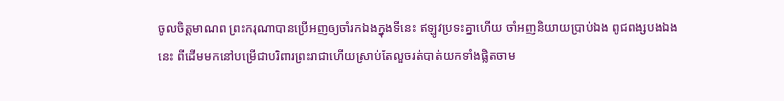ចូលចិត្តមាណព ព្រះករុណាបានប្រើអញឲ្យចាំរកឯងក្នុងទីនេះ ឥឡូវប្រទះគ្នាហើយ ចាំអញនិយាយប្រាប់ឯង ពូជពង្សបងឯងនេះ ពីដើមមកនៅបម្រើជាបរិពារព្រះរាជាហើយស្រាប់តែលួចរត់បាត់យកទាំងផ្លិតចាម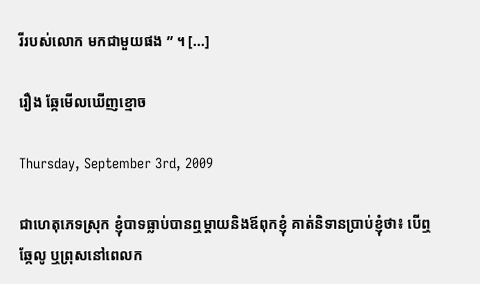រីរបស់លោក មកជាមួយផង ” ។ [...]

រឿង ឆ្កែមើលឃើញខ្មោច

Thursday, September 3rd, 2009

ជាហេតុភេទស្រុក ខ្ញុំបាទធ្លាប់បានឮម្ដាយនិងឪពុកខ្ញុំ គាត់និទានប្រាប់ខ្ញុំថា៖ បើឮឆ្កែលូ ឬព្រុសនៅពេលក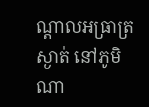ណ្ដាលអធ្រាត្រស្ងាត់ នៅភូមិណា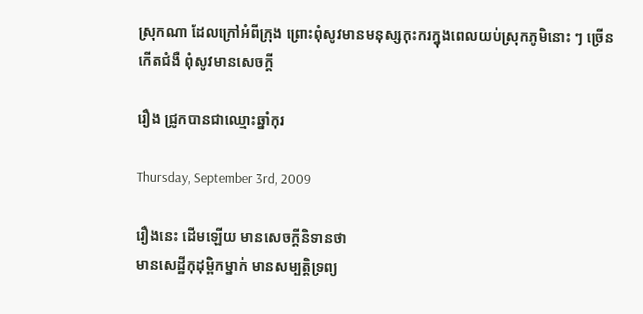ស្រុកណា ដែលក្រៅអំពីក្រុង ព្រោះពុំសូវមានមនុស្សកុះករក្នុងពេលយប់ស្រុកភូមិនោះ ៗ ច្រើនកើតជំងឺ ពុំសូវមានសេចក្ដី

រឿង ជ្រូកបានជាឈ្មោះឆ្នាំកុរ

Thursday, September 3rd, 2009

រឿងនេះ ដើមឡើយ មានសេចក្ដីនិទានថា
មានសេដ្ឋីកុដុម្ពិកម្នាក់ មានសម្បត្តិទ្រព្យ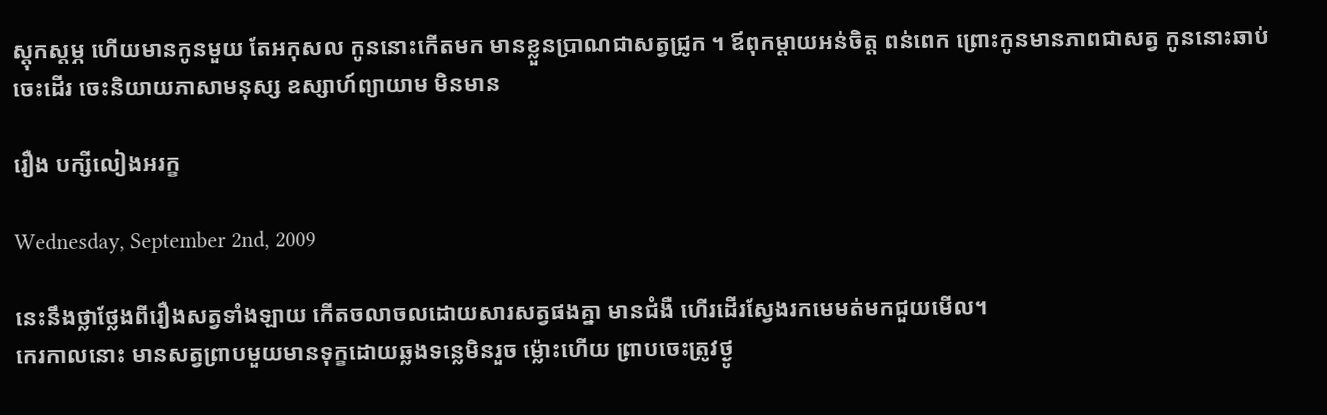ស្ដុកស្ដម្ភ ហើយមានកូនមួយ តែអកុសល កូននោះកើតមក មានខ្លួនប្រាណជាសត្វជ្រូក ។ ឪពុកម្ដាយអន់ចិត្ត ពន់ពេក ព្រោះកូនមានភាពជាសត្វ កូននោះឆាប់ចេះដើរ ចេះនិយាយភាសាមនុស្ស ឧស្សាហ៍ព្យាយាម មិនមាន

រឿង បក្សីលៀងអរក្ខ

Wednesday, September 2nd, 2009

នេះនឹងថ្លាថ្លែងពីរឿងសត្វទាំងឡាយ កើតចលាចលដោយសារសត្វផងគ្នា មានជំងឺ ហើរដើរស្វែងរកមេមត់មកជួយមើល។
កេរកាលនោះ មានសត្វព្រាបមួយមានទុក្ខដោយឆ្លងទន្លេមិនរួច ម្ល៉ោះហើយ ព្រាបចេះត្រូវថ្ងូ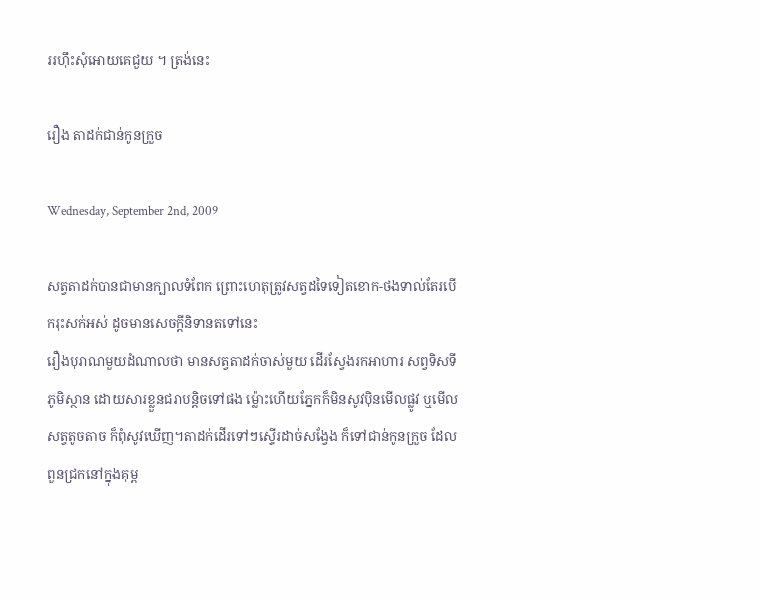ររហ៊ឹះសុំអោយគេជួយ ។ ត្រង់នេះ

រឿង តាដក់ជាន់កូនក្រួច

Wednesday, September 2nd, 2009

សត្វតាដក់បានជាមានក្បាលទំពែក ព្រោះហេតុត្រូវសត្វដទៃទៀតខោក-ថងទាល់តែរបើករុះសក់អស់ ដូចមានសេចក្ដីនិទានតទៅនេះ
រឿងបុរាណមួយដំណាលថា មានសត្វតាដក់ចាស់មួយ ដើរស្វែងរកអាហារ សព្វទិសទីភូមិស្ថាន ដោយសារខ្លួនជរាបន្តិចទៅផង ម៉្លោះហើយភ្នែកក៏មិនសូវប៉ិនមើលផ្លូវ ឬមើលសត្វតូចតាច ក៏ពុំសូវឃើញ។តាដក់ដើរទៅៗស្ទើរដាច់សង្វែង ក៏ទៅជាន់កូនក្រួច ដែលពួនជ្រកនៅក្នុងគុម្ព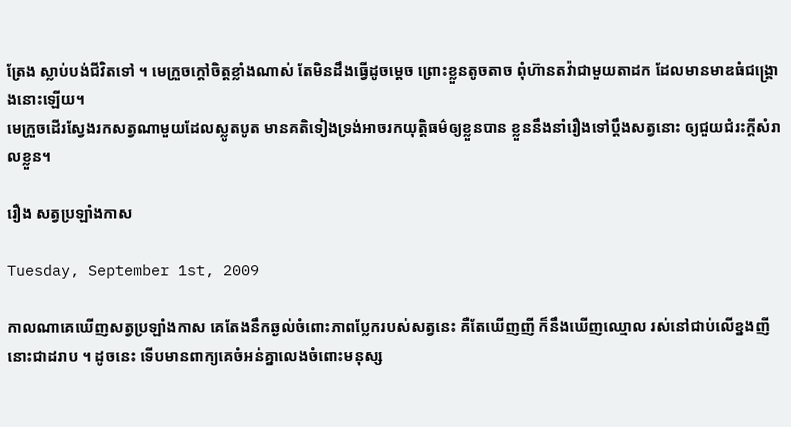ត្រែង ស្លាប់បង់ជីវិតទៅ ។ មេក្រួចក្ដៅចិត្តខ្លាំងណាស់ តែមិនដឹងធ្វើដូចម្ដេច ព្រោះខ្លួនតូចតាច ពុំហ៊ានតវ៉ាជាមួយតាដក ដែលមានមាឌធំជង្គ្រោងនោះឡើយ។
មេក្រួចដើរស្វែងរកសត្វណាមួយដែលស្លូតបូត មានគតិទៀងទ្រង់អាចរកយុត្តិធម៌ឲ្យខ្លួនបាន ខ្លួននឹងនាំរឿងទៅប្ដឹងសត្វនោះ ឲ្យជួយជំរះក្ដីសំរាលខ្លួន។

រឿង សត្វប្រឡាំងកាស

Tuesday, September 1st, 2009

កាលណាគេឃើញសត្វប្រឡាំងកាស គេតែងនឹកឆ្ងល់ចំពោះភាពប្លែករបស់សត្វនេះ គឺតែឃើញញី ក៏នឹងឃើញឈ្មោល រស់នៅជាប់លើខ្នងញីនោះជាដរាប ។ ដូចនេះ ទើបមានពាក្យគេចំអន់គ្នាលេងចំពោះមនុស្ស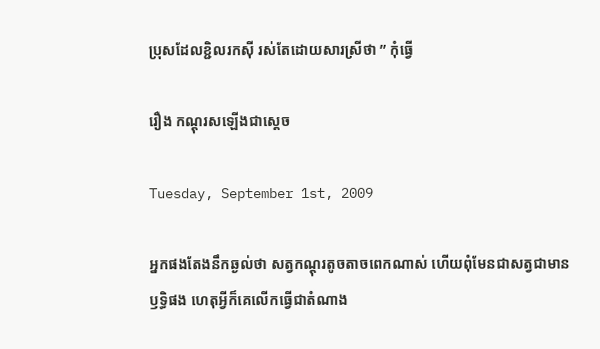ប្រុសដែលខ្ជិលរកស៊ី រស់តែដោយសារស្រីថា ” កុំធ្វើ

រឿង កណ្ដុរសឡើងជាស្ដេច

Tuesday, September 1st, 2009

អ្នកផងតែងនឹកឆ្ងល់ថា សត្វកណ្ដុរតូចតាចពេកណាស់ ហើយពុំមែនជាសត្វជាមានឫទ្ធិផង ហេតុអ្វីក៏គេលើកធ្វើជាតំណាង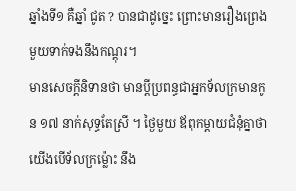ឆ្នាំងទី១ គឺឆ្នាំ ជូត ? បានជាដូច្នេះ ព្រោះមានរឿងព្រេងមួយទាក់ទងនឹងកណ្ដុរ។
មានសេចក្ដីនិទានថា មានប្ដីប្រពន្ធជាអ្នកទ័លក្រមានកូន ១៧ នាក់សុទ្ធតែស្រី ។ ថ្ងៃមួយ ឪពុកម្ដាយជំនុំគ្នាថា យើងបើទ័លក្រម្ល៉ោះ នឹង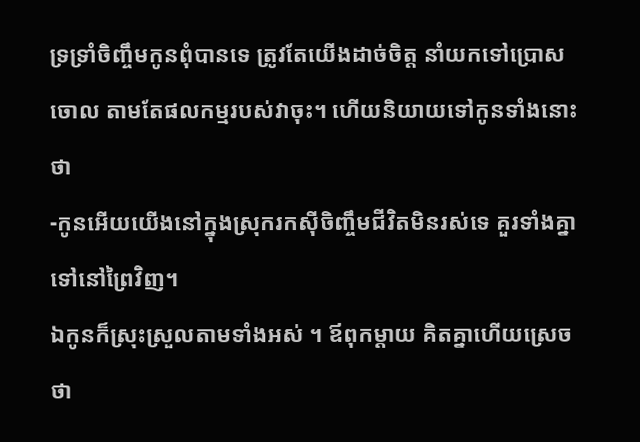ទ្រទ្រាំចិញ្ចឹមកូនពុំបានទេ ត្រូវតែយើងដាច់ចិត្ត នាំយកទៅប្រោសចោល តាមតែផលកម្មរបស់វាចុះ។ ហើយនិយាយទៅកូនទាំងនោះថា
-កូនអើយយើងនៅក្នុងស្រុករកស៊ីចិញ្ចឹមជីវិតមិនរស់ទេ គួរទាំងគ្នាទៅនៅព្រៃវិញ។
ឯកូនក៏ស្រុះស្រួលតាមទាំងអស់ ។ ឪពុកម្ដាយ គិតគ្នាហើយស្រេចថា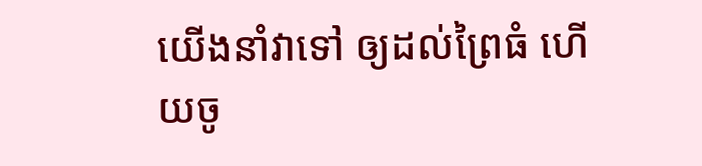យើងនាំវាទៅ ឲ្យដល់ព្រៃធំ ហើយចូ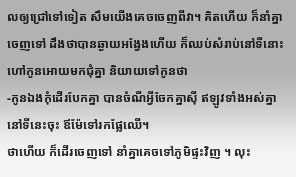លឲ្យជ្រៅទៅទៀត សឹមយើងគេចចេញពីវា។ គិតហើយ ក៏នាំគ្នាចេញទៅ ដឹងថាបានឆ្ងាយអង្វែងហើយ ក៏ឈប់សំរាប់នៅទីនោះ ហៅកូនអោយមកជុំគ្នា និយាយទៅកូនថា
-កូនឯងកុំដើរបែកគ្នា បានចំណីអ្វីចែកគ្នាស៊ី ឥឡូវទាំងអស់គ្នានៅទីនេះចុះ ឪម៉ែទៅរកផ្លែឈើ។
ថាហើយ ក៏ដើរចេញទៅ នាំគ្នាគេចទៅភូមិផ្ទះវិញ ។ លុះ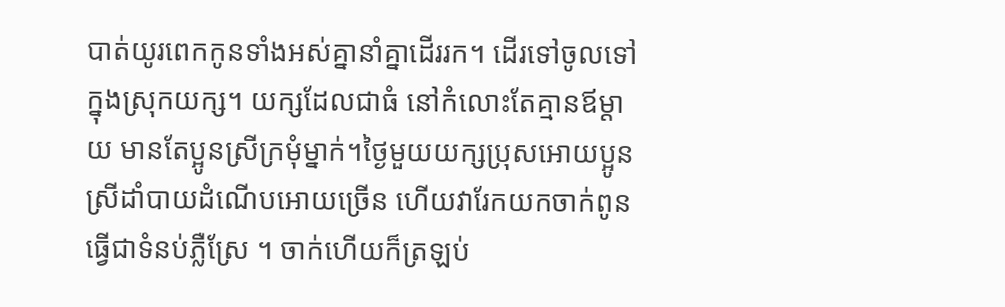បាត់យូរពេកកូនទាំងអស់គ្នានាំគ្នាដើររក។ ដើរទៅចូលទៅក្នុងស្រុកយក្ស។ យក្សដែលជាធំ នៅកំលោះតែគ្មានឪម្ដាយ មានតែប្អូនស្រីក្រមុំម្នាក់។ថ្ងៃមួយយក្សប្រុសអោយប្អូនស្រីដាំបាយដំណើបអោយច្រើន ហើយវារែកយកចាក់ពូនធ្វើជាទំនប់ភ្លឺស្រែ ។ ចាក់ហើយក៏ត្រឡប់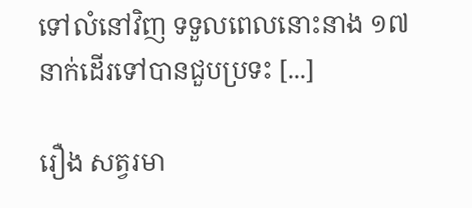ទៅលំនៅវិញ ទទួលពេលនោះនាង ១៧ នាក់ដើរទៅបានជួបប្រទះ [...]

រឿង សត្វរមា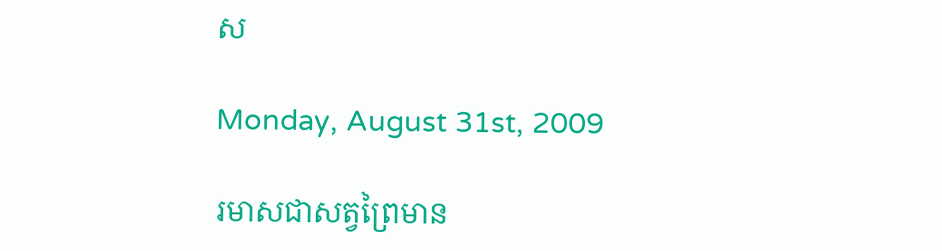ស

Monday, August 31st, 2009

រមាសជាសត្វព្រៃមាន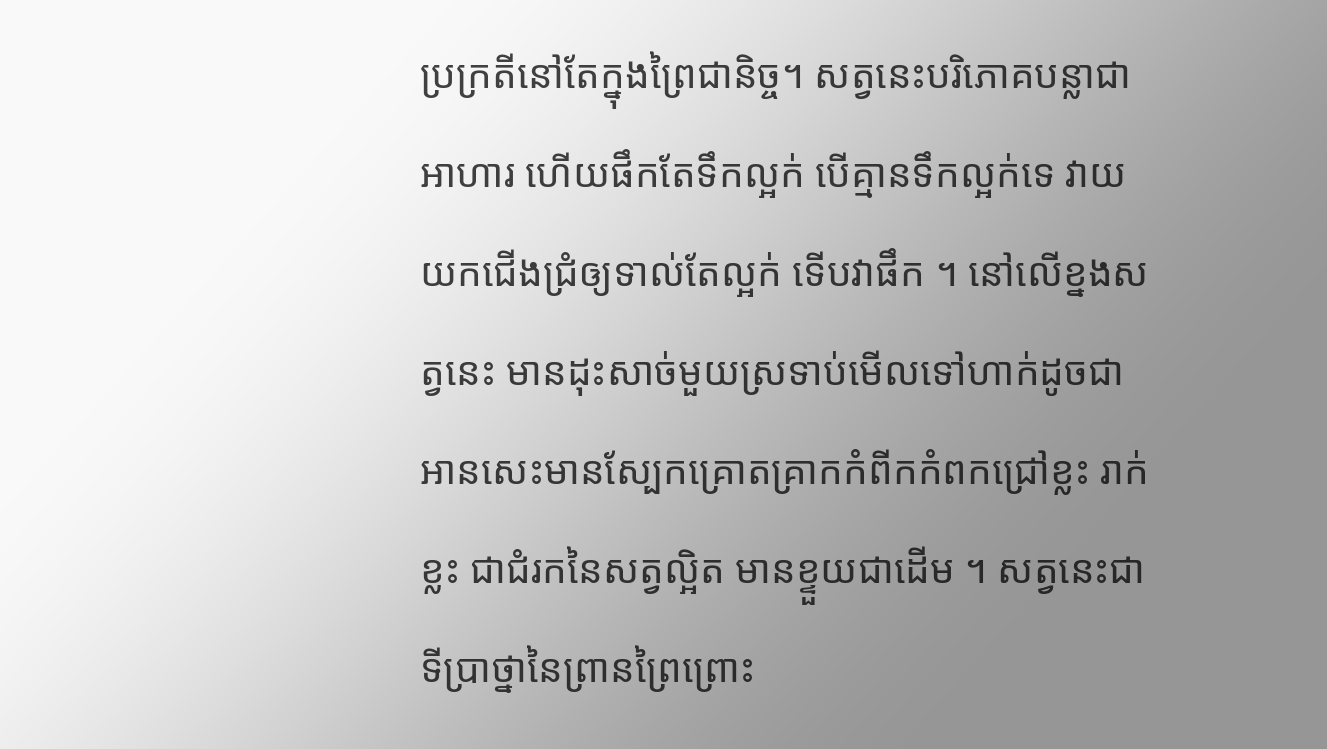ប្រក្រតីនៅតែក្នុងព្រៃជានិច្ច។ សត្វនេះបរិភោគបន្លាជាអាហារ ហើយផឹកតែទឹកល្អក់ បើគ្មានទឹកល្អក់ទេ វាយយកជើងជ្រំឲ្យទាល់តែល្អក់ ទើបវាផឹក ។ នៅលើខ្នងសត្វនេះ មានដុះសាច់មួយស្រទាប់មើលទៅហាក់ដូចជាអានសេះមានស្បែកគ្រោតគ្រាកកំពីកកំពកជ្រៅខ្លះ រាក់ខ្លះ ជាជំរកនៃសត្វល្អិត មានខ្ទួយជាដើម ។ សត្វនេះជាទីប្រាថ្នានៃព្រានព្រៃព្រោះ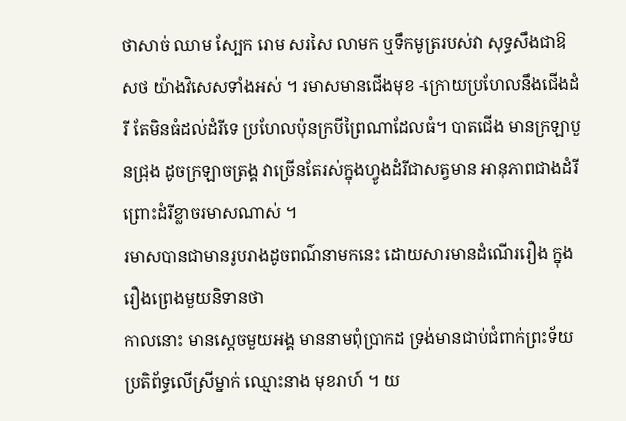ថាសាច់ ឈាម ស្បែក រោម សរសៃ លាមក ឬទឹកមូត្ររបស់វា សុទ្ធសឹងជាឱសថ យ៉ាងវិសេសទាំងអស់ ។ រមាសមានជើងមុខ -ក្រោយប្រហែលនឹងជើងដំរី តែមិនធំដល់ដំរីទេ ប្រហែលប៉ុនក្របីព្រៃណាដែលធំ។ បាតជើង មានក្រឡាបួនជ្រុង ដូចក្រឡាចត្រង្គ វាច្រើនតែរស់ក្នុងហ្វូងដំរីជាសត្វមាន អានុភាពជាងដំរី ព្រោះដំរីខ្លាចរមាសណាស់ ។
រមាសបានជាមានរូបរាងដូចពណ៌នាមកនេះ ដោយសារមានដំណើររឿង ក្នុងរឿងព្រេងមួយនិទានថា
កាលនោះ មានស្ដេចមួយអង្គ មាននាមពុំប្រាកដ ទ្រង់មានជាប់ជំពាក់ព្រះទ័យប្រតិព័ទ្ធលើស្រីម្នាក់ ឈ្មោះនាង មុខរាហ៍ ។ យ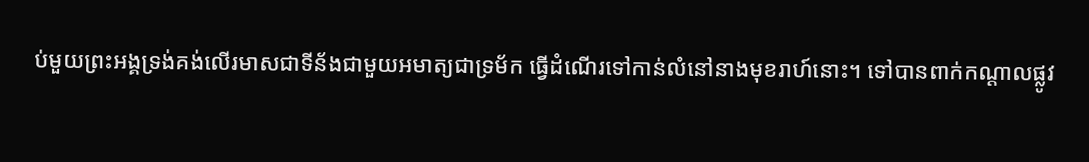ប់មួយព្រះអង្គទ្រង់គង់លើរមាសជាទីន័ងជាមួយអមាត្យជាទ្រម័ក ធ្វើដំណើរទៅកាន់លំនៅនាងមុខរាហ៍នោះ។ ទៅបានពាក់កណ្ដាលផ្លូវ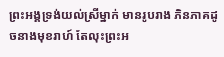ព្រះអង្គទ្រង់យល់ស្រីម្នាក់ មានរូបរាង ភិនភាគដូចនាងមុខរាហ៍ តែលុះព្រះអ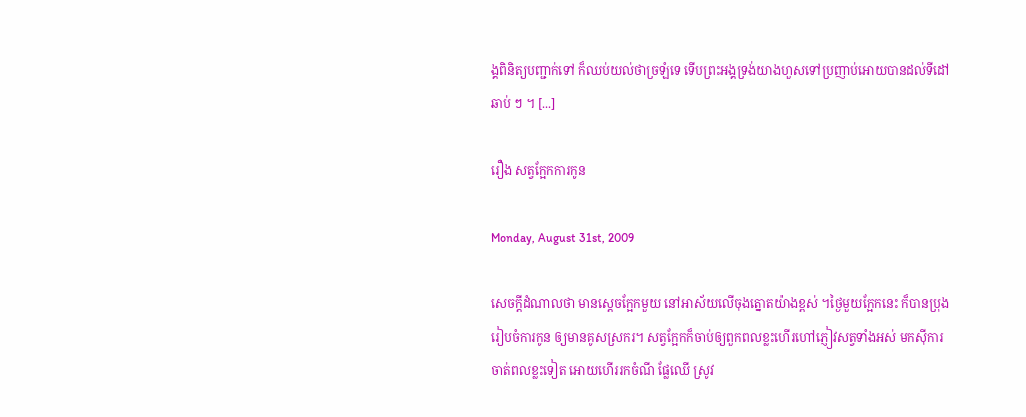ង្គពិនិត្យបញ្ជាក់ទៅ ក៏ឈប់យល់ថាច្រឡំទេ ទើបព្រះអង្គទ្រង់យាងហួសទៅប្រញាប់អោយបានដល់ទីដៅឆាប់ ៗ ។ [...]

រឿង សត្វក្អែកការកូន

Monday, August 31st, 2009

សេចក្ដីដំណាលថា មានស្ដេចក្អែកមួយ នៅអាស័យលើចុងត្នោតយ៉ាងខ្ពស់ ។ថ្ងៃមួយក្អែកនេះ ក៏បានប្រុងរៀបចំការកូន ឲ្យមានគូសស្រករ។ សត្វក្អែកក៏ចាប់ឲ្យពួកពលខ្លះហើរហៅភ្ញៀវសត្វទាំងអស់ មកស៊ីការចាត់ពលខ្លះទៀត អោយហើររកចំណី ផ្លែឈើ ស្រូវ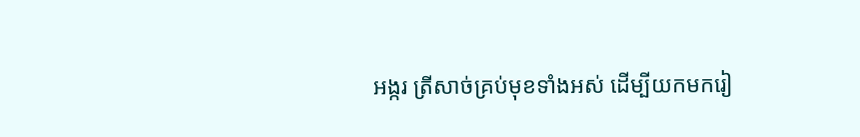អង្ករ ត្រីសាច់គ្រប់មុខទាំងអស់ ដើម្បីយកមករៀ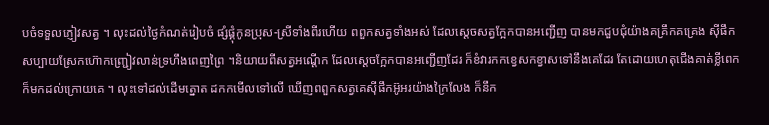បចំទទួលភ្ញៀវសត្វ ។ លុះដល់ថ្ងៃកំណត់រៀបចំ ផ្សំផ្គុំកូនប្រុស-ស្រីទាំងពីរហើយ ពពួកសត្វទាំងអស់ ដែលស្ដេចសត្វក្អែកបានអញ្ជើញ បានមកជួបជុំយ៉ាងគគ្រឹកគគ្រេង ស៊ីផឹកសប្បាយស្រែកហ៊ោកញ្ជ្រៀវលាន់ទ្រហឹងពេញព្រៃ ។និយាយពីសត្វអណ្ដើក ដែលស្ដេចក្អែកបានអញ្ជើញដែរ ក៏ខំវារកកខ្វេសកខ្វាសទៅនឹងគេដែរ តែដោយហេតុជើងគាត់ខ្លីពេក ក៏មកដល់ក្រោយគេ ។ លុះទៅដល់ដើមត្នោត ដកកមើលទៅលើ ឃើញពពួកសត្វគេស៊ីផឹកអ៊ូអរយ៉ាងក្រៃលែង ក៏នឹក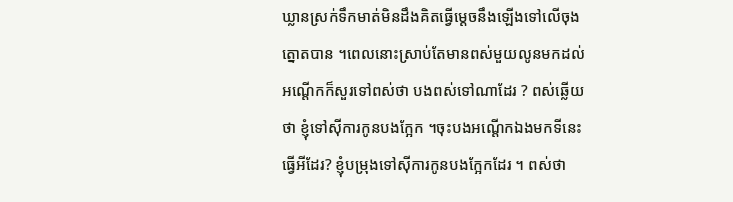ឃ្លានស្រក់ទឹកមាត់មិនដឹងគិតធ្វើម្ដេចនឹងឡើងទៅលើចុងត្នោតបាន ។ពេលនោះស្រាប់តែមានពស់មួយលូនមកដល់ អណ្ដើកក៏សួរទៅពស់ថា បងពស់ទៅណាដែរ ? ពស់ឆ្លើយថា ខ្ញុំទៅស៊ីការកូនបងក្អែក ។ចុះបងអណ្ដើកឯងមកទីនេះធ្វើអីដែរ? ខ្ញុំបម្រុងទៅស៊ីការកូនបងក្អែកដែរ ។ ពស់ថា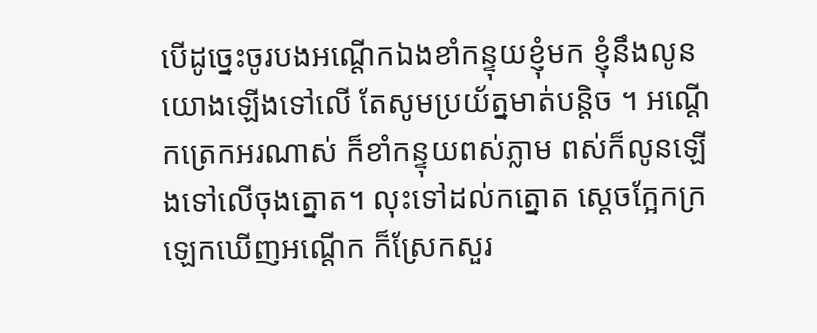បើដូច្នេះចូរបងអណ្ដើកឯងខាំកន្ទុយខ្ញុំមក ខ្ញុំនឹងលូនយោងឡើងទៅលើ តែសូមប្រយ័ត្នមាត់បន្តិច ។ អណ្ដើកត្រេកអរណាស់ ក៏ខាំកន្ទុយពស់ភ្លាម ពស់ក៏លូនឡើងទៅលើចុងត្នោត។ លុះទៅដល់កត្នោត ស្ដេចក្អែកក្រឡេកឃើញអណ្ដើក ក៏ស្រែកសួរ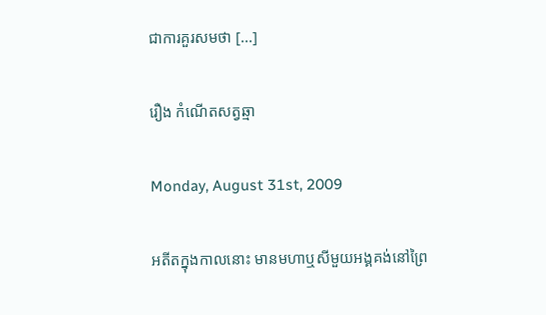ជាការគួរសមថា [...]

រឿង កំណើតសត្វឆ្មា

Monday, August 31st, 2009

អតីតក្នុងកាលនោះ មានមហាឬសីមួយអង្គគង់នៅព្រៃ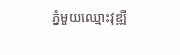ភ្នំមួយឈ្មោះវុឌ្ឍី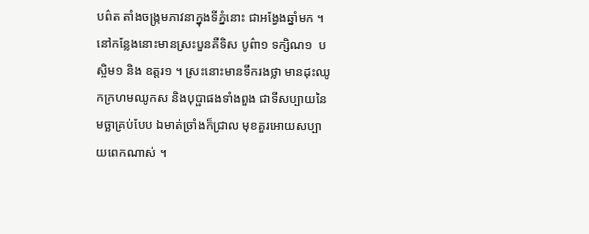បព៌ត តាំងចង្ក្រមភាវនាក្នុងទីភ្នំនោះ ជាអង្វែងឆ្នាំមក ។ នៅកន្លែងនោះមានស្រះបួនគឺទិស បូព៌ា១ ទក្សិណ១  បស្ចិម១ និង ឧត្តរ១ ។ ស្រះនោះមានទឹករងថ្លា មានដុះឈូកក្រហមឈូកស និងបុប្ផាផងទាំងពួង ជាទីសប្បាយនៃមច្ឆាគ្រប់បែប ឯមាត់ច្រាំងក៏ជ្រាល មុខគួរអោយសប្បាយពេកណាស់ ។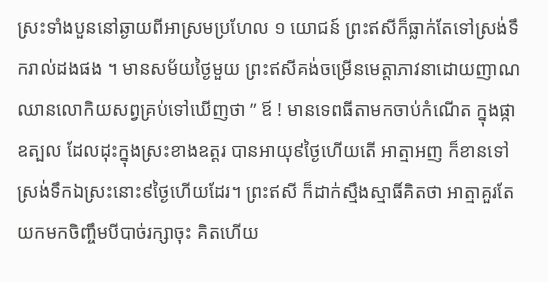ស្រះទាំងបួននៅឆ្ងាយពីអាស្រមប្រហែល ១ យោជន៍ ព្រះឥសីក៏ធ្លាក់តែទៅស្រង់ទឹករាល់ដងផង ។ មានសម័យថ្ងៃមួយ ព្រះឥសីគង់ចម្រើនមេត្តាភាវនាដោយញាណឈានលោកិយសព្វគ្រប់ទៅឃើញថា ” ឪ ! មានទេពធីតាមកចាប់កំណើត ក្នុងផ្កាឧត្បល ដែលដុះក្នុងស្រះខាងឧត្តរ បានអាយុ៩ថ្ងៃហើយតើ អាត្មាអញ ក៏ខានទៅស្រង់ទឹកឯស្រះនោះ៩ថ្ងៃហើយដែរ។ ព្រះឥសី ក៏ដាក់ស្មឹងស្មាធិ៍គិតថា អាត្មាគួរតែយកមកចិញ្ចឹមបីបាច់រក្សាចុះ គិតហើយ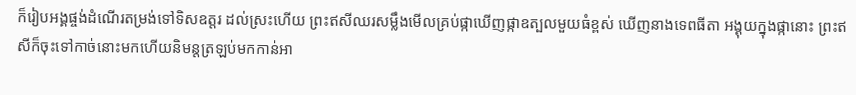ក៏រៀបអង្គផ្ចង់ដំណើរតម្រង់ទៅទិសឧត្តរ ដល់ស្រះហើយ ព្រះឥសីឈរសម្លឹងមើលគ្រប់ផ្កាឃើញផ្កាឧត្បលមួយធំខ្ពស់ ឃើញនាងទេពធីតា អង្គុយក្នុងផ្កានោះ ព្រះឥសីក៏ចុះទៅកាច់នោះមកហើយនិមន្តត្រឡប់មកកាន់អា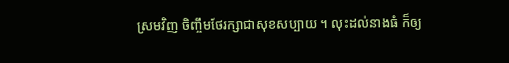ស្រមវិញ ចិញ្ចឹមថែរក្សាជាសុខសប្បាយ ។ លុះដល់នាងធំ ក៏ឲ្យ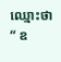ឈ្មោះថា ” ឧ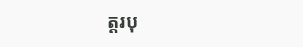ត្តរបុ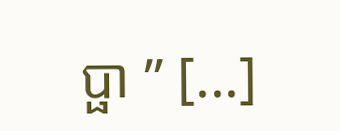ប្ផា ” [...]